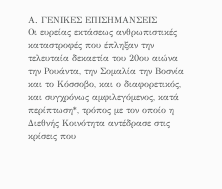Α. ΓΕΝΙΚΕΣ ΕΠΙΣΗΜΑΝΣΕΙΣ
Οι ευρείας εκτάσεως ανθρωπιστικές καταστροφές που έπληξαν την τελευταία δεκαετία του 20ου αιώνα την Ρουάντα, την Σομαλία την Βοσνία και το Κόσσοβο, και ο διαφορετικός, και συγχρόνως αμφιλεγόμενος, κατά περίπτωση*, τρόπος με τον οποίο η Διεθνής Κοινότητα αντέδρασε στις κρίσεις που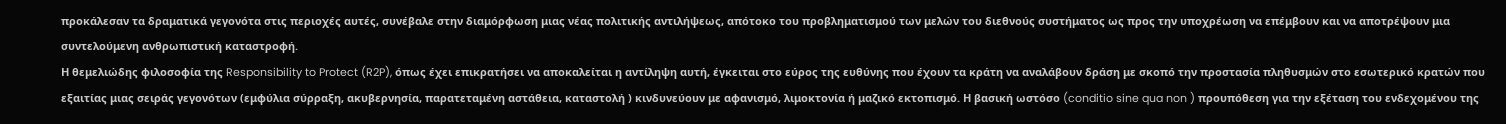προκάλεσαν τα δραματικά γεγονότα στις περιοχές αυτές, συνέβαλε στην διαμόρφωση μιας νέας πολιτικής αντιλήψεως, απότοκο του προβληματισμού των μελών του διεθνούς συστήματος ως προς την υποχρέωση να επέμβουν και να αποτρέψουν μια συντελούμενη ανθρωπιστική καταστροφή.
Η θεμελιώδης φιλοσοφία της Responsibility to Protect (R2P), όπως έχει επικρατήσει να αποκαλείται η αντίληψη αυτή, έγκειται στο εύρος της ευθύνης που έχουν τα κράτη να αναλάβουν δράση με σκοπό την προστασία πληθυσμών στο εσωτερικό κρατών που εξαιτίας μιας σειράς γεγονότων (εμφύλια σύρραξη, ακυβερνησία, παρατεταμένη αστάθεια, καταστολή ) κινδυνεύουν με αφανισμό, λιμοκτονία ή μαζικό εκτοπισμό. Η βασική ωστόσο (conditio sine qua non ) προυπόθεση για την εξέταση του ενδεχομένου της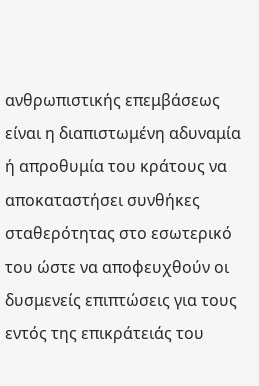ανθρωπιστικής επεμβάσεως είναι η διαπιστωμένη αδυναμία ή απροθυμία του κράτους να αποκαταστήσει συνθήκες σταθερότητας στο εσωτερικό του ώστε να αποφευχθούν οι δυσμενείς επιπτώσεις για τους εντός της επικράτειάς του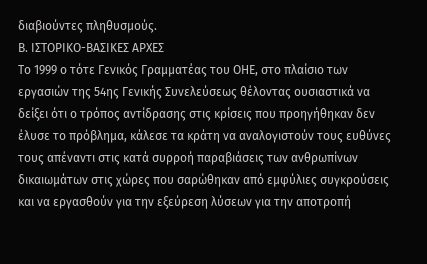διαβιούντες πληθυσμούς.
Β. ΙΣΤΟΡΙΚΟ-ΒΑΣΙΚΕΣ ΑΡΧΕΣ
Το 1999 ο τότε Γενικός Γραμματέας του ΟΗΕ, στο πλαίσιο των εργασιών της 54ης Γενικής Συνελεύσεως θέλοντας ουσιαστικά να δείξει ότι ο τρόπος αντίδρασης στις κρίσεις που προηγήθηκαν δεν έλυσε το πρόβλημα, κάλεσε τα κράτη να αναλογιστούν τους ευθύνες τους απέναντι στις κατά συρροή παραβιάσεις των ανθρωπίνων δικαιωμάτων στις χώρες που σαρώθηκαν από εμφύλιες συγκρούσεις και να εργασθούν για την εξεύρεση λύσεων για την αποτροπή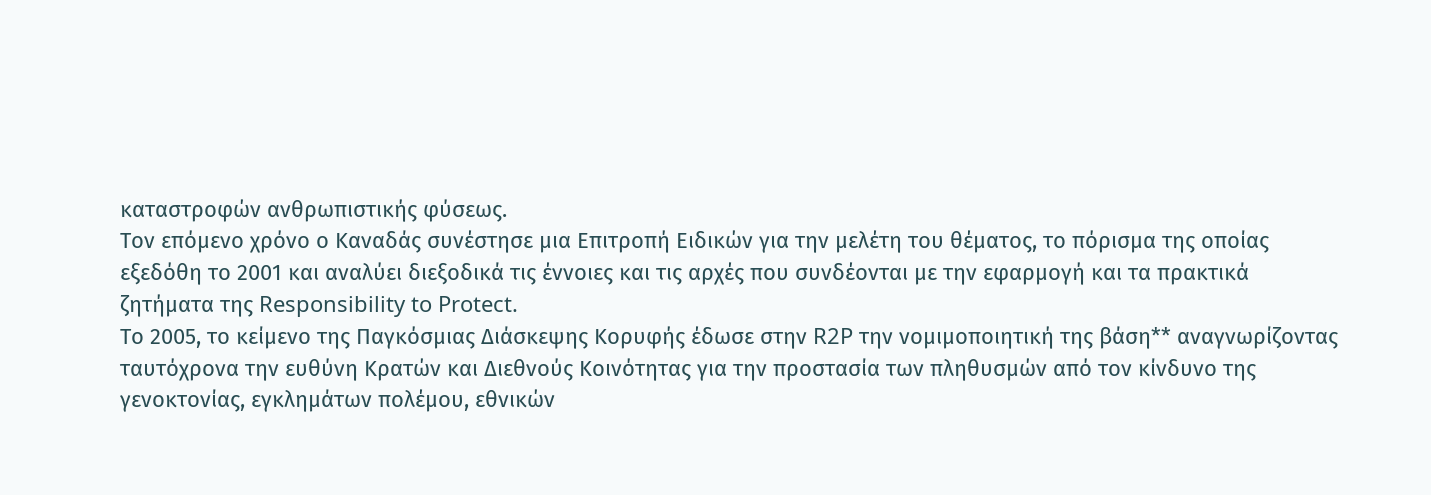καταστροφών ανθρωπιστικής φύσεως.
Τον επόμενο χρόνο ο Καναδάς συνέστησε μια Επιτροπή Ειδικών για την μελέτη του θέματος, το πόρισμα της οποίας εξεδόθη το 2001 και αναλύει διεξοδικά τις έννοιες και τις αρχές που συνδέονται με την εφαρμογή και τα πρακτικά ζητήματα της Responsibility to Protect.
Το 2005, το κείμενο της Παγκόσμιας Διάσκεψης Κορυφής έδωσε στην R2P την νομιμοποιητική της βάση** αναγνωρίζοντας ταυτόχρονα την ευθύνη Κρατών και Διεθνούς Κοινότητας για την προστασία των πληθυσμών από τον κίνδυνο της γενοκτονίας, εγκλημάτων πολέμου, εθνικών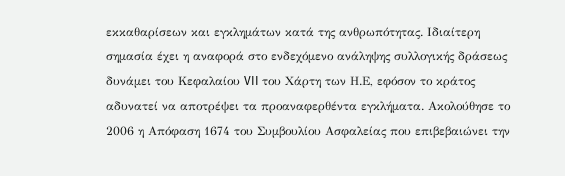εκκαθαρίσεων και εγκλημάτων κατά της ανθρωπότητας. Ιδιαίτερη σημασία έχει η αναφορά στο ενδεχόμενο ανάληψης συλλογικής δράσεως δυνάμει του Κεφαλαίου VII του Χάρτη των Η.Ε, εφόσον το κράτος αδυνατεί να αποτρέψει τα προαναφερθέντα εγκλήματα. Ακολούθησε το 2006 η Απόφαση 1674 του Συμβουλίου Ασφαλείας που επιβεβαιώνει την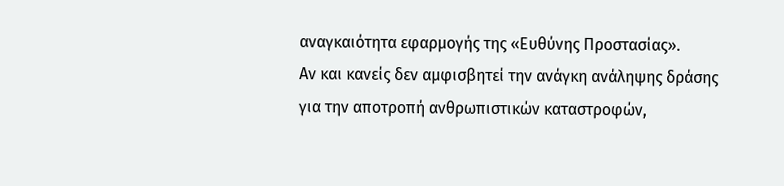αναγκαιότητα εφαρμογής της «Ευθύνης Προστασίας».
Αν και κανείς δεν αμφισβητεί την ανάγκη ανάληψης δράσης για την αποτροπή ανθρωπιστικών καταστροφών,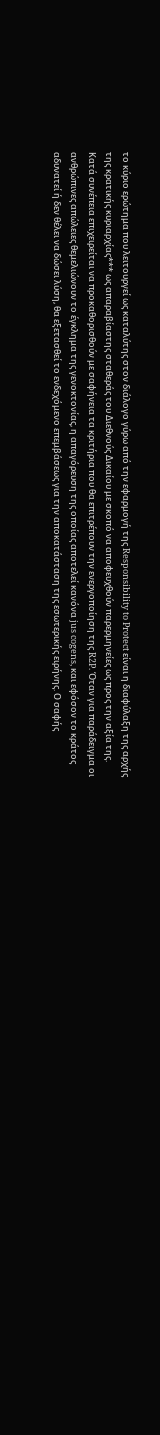το κύριο ερώτημα που λειτουργεί ως καταλύτης στον διάλογο γύρω από την εφαρμογή της Responsibility to Protect είναι η διαφύλαξη της αρχής της κρατικής κυριαρχίας*** ως απαραβίαστης σταθεράς του Διεθνούς Δικαίου με σκοπό να αποφευχθούν παρερμηνείες ως προς την αξία της.
Κατά συνέπεια επιχειρείται να προκαθορισθούν με σαφήνεια τα κριτήρια που θα επιτρέπουν την ενεργοποίηση της R2P. Όταν για παράδειγμα οι ανθρώπινες απώλειες θεμελιώνουν το έγκλημα της γενοκτονίας, η απαγόρευση της οποίας αποτελεί κανόνα jus cogens, και εφόσον το κράτος αδυνατεί ή δεν θέλει να δώσει λύση, θα εξετασθεί το ενδεχόμενο επεμβάσεως για την αποκατάσταση της εσωτερικής ειρήνης. Ο σαφής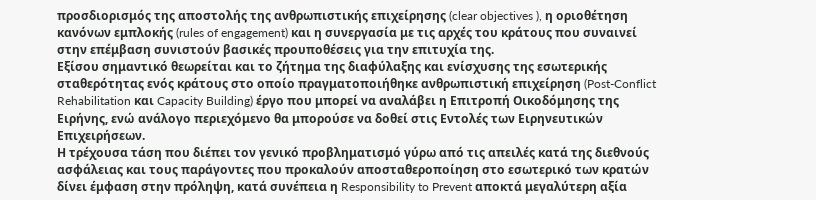προσδιορισμός της αποστολής της ανθρωπιστικής επιχείρησης (clear objectives ), η οριοθέτηση κανόνων εμπλοκής (rules of engagement) και η συνεργασία με τις αρχές του κράτους που συναινεί στην επέμβαση συνιστούν βασικές προυποθέσεις για την επιτυχία της.
Εξίσου σημαντικό θεωρείται και το ζήτημα της διαφύλαξης και ενίσχυσης της εσωτερικής σταθερότητας ενός κράτους στο οποίο πραγματοποιήθηκε ανθρωπιστική επιχείρηση (Post-Conflict Rehabilitation και Capacity Building) έργο που μπορεί να αναλάβει η Επιτροπή Οικοδόμησης της Ειρήνης, ενώ ανάλογο περιεχόμενο θα μπορούσε να δοθεί στις Εντολές των Ειρηνευτικών Επιχειρήσεων.
Η τρέχουσα τάση που διέπει τον γενικό προβληματισμό γύρω από τις απειλές κατά της διεθνούς ασφάλειας και τους παράγοντες που προκαλούν αποσταθεροποίηση στο εσωτερικό των κρατών δίνει έμφαση στην πρόληψη, κατά συνέπεια η Responsibility to Prevent αποκτά μεγαλύτερη αξία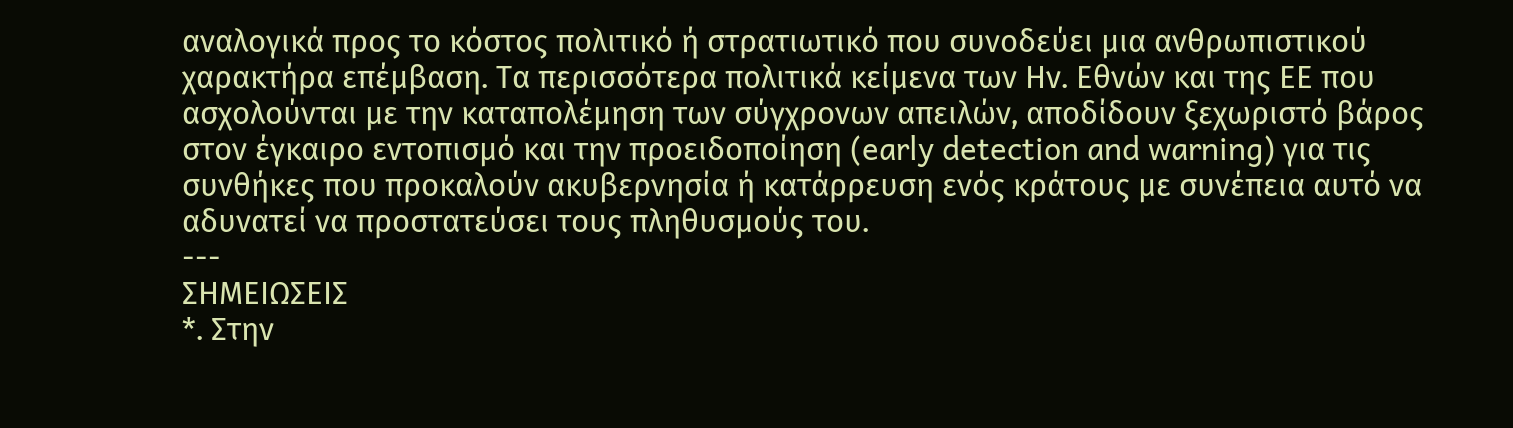αναλογικά προς το κόστος πολιτικό ή στρατιωτικό που συνοδεύει μια ανθρωπιστικού χαρακτήρα επέμβαση. Τα περισσότερα πολιτικά κείμενα των Ην. Εθνών και της ΕΕ που ασχολούνται με την καταπολέμηση των σύγχρονων απειλών, αποδίδουν ξεχωριστό βάρος στον έγκαιρο εντοπισμό και την προειδοποίηση (early detection and warning) για τις συνθήκες που προκαλούν ακυβερνησία ή κατάρρευση ενός κράτους με συνέπεια αυτό να αδυνατεί να προστατεύσει τους πληθυσμούς του.
---
ΣΗΜΕΙΩΣΕΙΣ
*. Στην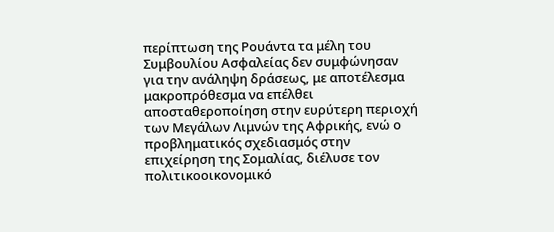περίπτωση της Ρουάντα τα μέλη του Συμβουλίου Ασφαλείας δεν συμφώνησαν για την ανάληψη δράσεως, με αποτέλεσμα μακροπρόθεσμα να επέλθει αποσταθεροποίηση στην ευρύτερη περιοχή των Μεγάλων Λιμνών της Αφρικής, ενώ ο προβληματικός σχεδιασμός στην επιχείρηση της Σομαλίας, διέλυσε τον πολιτικοοικονομικό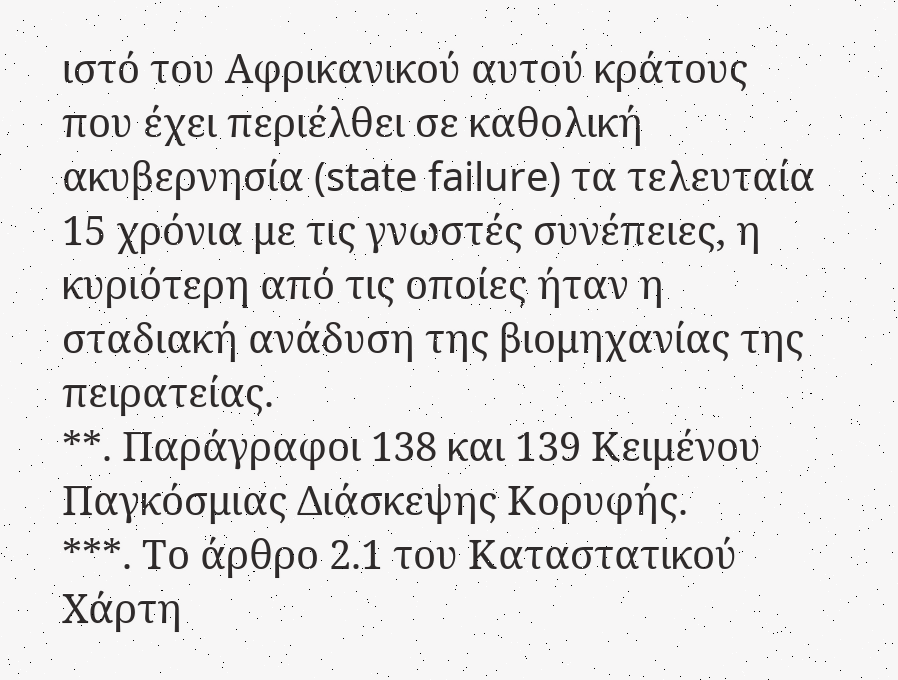ιστό του Αφρικανικού αυτού κράτους που έχει περιέλθει σε καθολική ακυβερνησία (state failure) τα τελευταία 15 χρόνια με τις γνωστές συνέπειες, η κυριότερη από τις οποίες ήταν η σταδιακή ανάδυση της βιομηχανίας της πειρατείας.
**. Παράγραφοι 138 και 139 Κειμένου Παγκόσμιας Διάσκεψης Κορυφής.
***. Το άρθρο 2.1 του Καταστατικού Χάρτη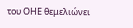του ΟΗΕ θεμελιώνει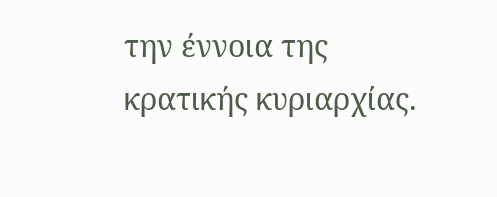την έννοια της κρατικής κυριαρχίας.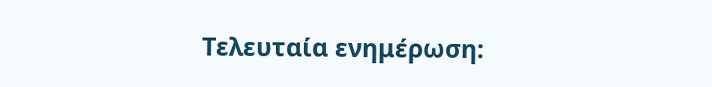Τελευταία ενημέρωση: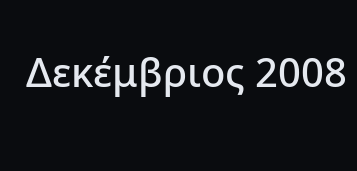Δεκέμβριος 2008